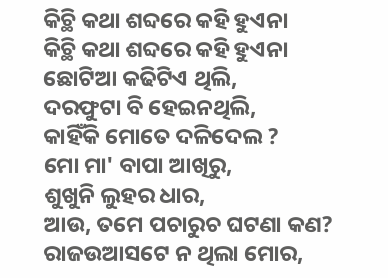କିଚ୍ଥି କଥା ଶବ୍ଦରେ କହି ହୁଏନା
କିଚ୍ଥି କଥା ଶବ୍ଦରେ କହି ହୁଏନା
ଛୋଟିଆ କଢିଟିଏ ଥିଲି,
ଦରଫୁଟା ବି ହେଇନଥିଲି,
କାହିଁକି ମୋତେ ଦଳିଦେଲ ?
ମୋ ମା' ବାପା ଆଖିରୁ,
ଶୁଖୁନି ଲୁହର ଧାର,
ଆଉ, ତମେ ପଚାରୁଚ ଘଟଣା କଣ?
ରାଜଉଆସଟେ ନ ଥିଲା ମୋର,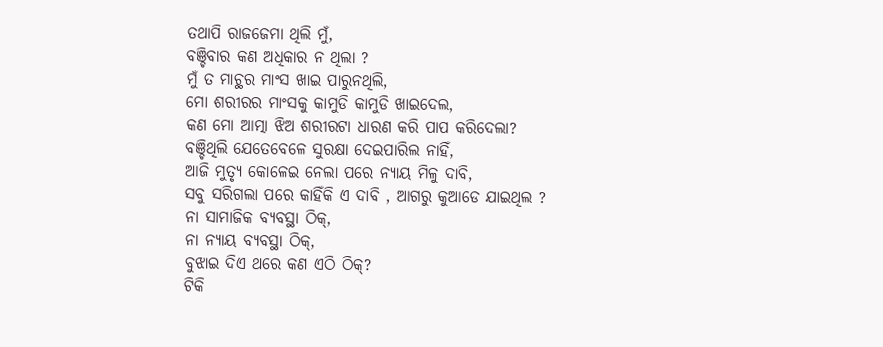ତଥାପି ରାଜଜେମା ଥିଲି ମୁଁ,
ବଞ୍ଚିବାର କଣ ଅଧିକାର ନ ଥିଲା ?
ମୁଁ ତ ମାଚ୍ଥର ମାଂସ ଖାଇ ପାରୁନଥିଲି,
ମୋ ଶରୀରର ମାଂସକୁ କାମୁଡି କାମୁଡି ଖାଇଦେଲ,
କଣ ମୋ ଆତ୍ମା ଝିଅ ଶରୀରଟା ଧାରଣ କରି ପାପ କରିଦେଲା?
ବଞ୍ଚିଥିଲି ଯେତେବେଳେ ସୁରକ୍ଷା ଦେଇପାରିଲ ନାହିଁ,
ଆଜି ମୁତ୍ଯୃ କୋଳେଇ ନେଲା ପରେ ନ୍ଯାୟ ମିଳୁ ଦାବି,
ସବୁ ସରିଗଲା ପରେ କାହିଁକି ଏ ଦାବି , ଆଗରୁ କୁଆଡେ ଯାଇଥିଲ ?
ନା ସାମାଜିକ ବ୍ଯବସ୍ଥା ଠିକ୍,
ନା ନ୍ଯାୟ ବ୍ଯବସ୍ଥା ଠିକ୍,
ବୁଝାଇ ଦିଏ ଥରେ କଣ ଏଠି ଠିକ୍?
ଟିକି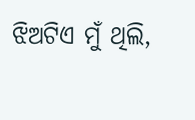ଝିଅଟିଏ ମୁଁ ଥିଲି,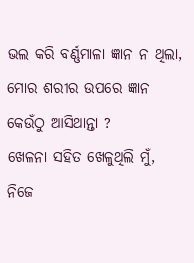ଭଲ କରି ବର୍ଣ୍ଣମାଳା ଜ୍ଞାନ ନ ଥିଲା,
ମୋର ଶରୀର ଉପରେ ଜ୍ଞାନ କେଉଁଠୁ ଆସିଥାନ୍ତା ?
ଖେଳନା ସହିତ ଖେଳୁଥିଲି ମୁଁ,
ନିଜେ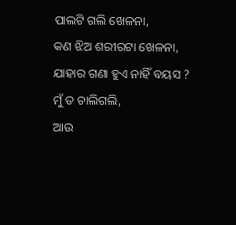ପାଲଟି ଗଲି ଖେଳନା,
କଣ ଝିଅ ଶରୀରଟା ଖେଳନା,
ଯାହାର ଗଣା ହୁଏ ନାହିଁ ବୟସ ?
ମୁଁ ତ ଚାଲିଗଲି,
ଆଉ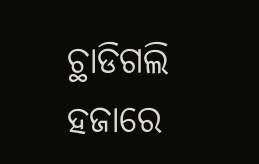ଚ୍ଥାଡିଗଲି ହଜାରେ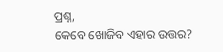ପ୍ରଶ୍ନ,
କେବେ ଖୋଜିବ ଏହାର ଉତ୍ତର?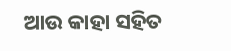ଆଉ କାହା ସହିତ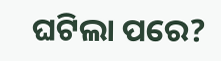ଘଟିଲା ପରେ?